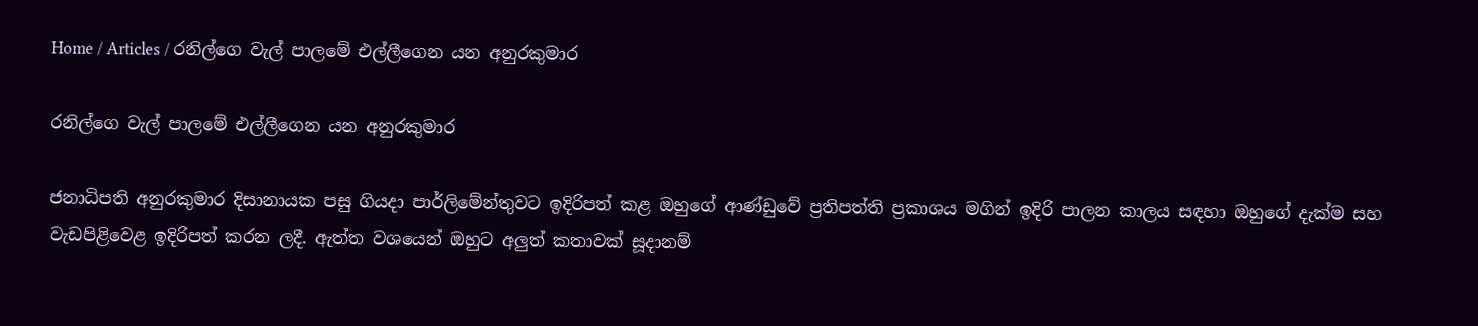Home / Articles / රනිල්ගෙ වැල් පාලමේ එල්ලීගෙන යන අනුරකුමාර

රනිල්ගෙ වැල් පාලමේ එල්ලීගෙන යන අනුරකුමාර

ජනාධිපති අනුරකුමාර දිසානායක පසු ගියදා පාර්ලිමේන්තුවට ඉදිරිපත් කළ ඔහුගේ ආණ්ඩුවේ ප්‍රතිපත්ති ප්‍රකාශය මගින් ඉදිරි පාලන කාලය සඳහා ඔහුගේ දැක්ම සහ වැඩපිළිවෙළ ඉදිරිපත් කරන ලදී. ඇත්ත වශයෙන් ඔහුට අලු‍ත් කතාවක් සූදානම්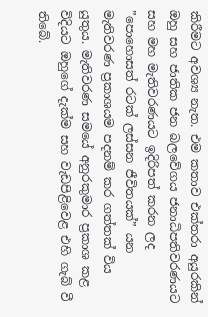කිරීමට අවශ්‍ය නැත. එම කතාව එක්තරා අයුරකින් ඔහු සහ ජාතික ජන බලවේගය ජනාධිපතිවරණයට සහ මහ මැතිවරණයට ඉදිරිපත් කරන ලද ”පොහොසත් රටක් ලස්සන ජීවිතයක්” යන මැතිවරණ ප්‍රකාශයම පදනම් කර ගත්තක් විය යුතුය. මැතිවරණ සමයේ අනුරකුමාර ප්‍රකාශ කළ විදියට ඔහුගේ දැක්ම සහ වැඩපිළිවෙළ එහි ගැබ් වී තිබේ.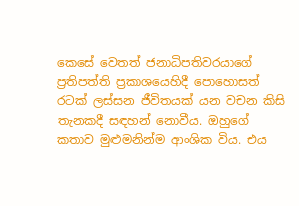කෙසේ වෙතත් ජනාධිපතිවරයාගේ ප්‍රතිපත්ති ප්‍රකාශයෙහිදී පොහොසත් රටක් ලස්සන ජීවිතයක් යන වචන කිසි තැනකදී සඳහන් නොවීය. ඔහුගේ කතාව මුළුමනින්ම ආංශික විය. එය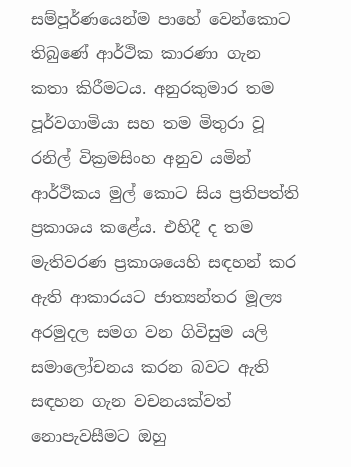සම්පූර්ණයෙන්ම පාහේ වෙන්කොට තිබුණේ ආර්ථික කාරණා ගැන කතා කිරීමටය. අනුරකුමාර තම පූර්වගාමියා සහ තම මිතුරා වූ රනිල් වික්‍රමසිංහ අනුව යමින් ආර්ථිකය මුල් කොට සිය ප්‍රතිපත්ති ප්‍රකාශය කළේය. එහිදී ද තම මැතිවරණ ප්‍රකාශයෙහි සඳහන් කර ඇති ආකාරයට ජාත්‍යන්තර මූල්‍ය අරමුදල සමග වන ගිවිසුම යලි සමාලෝචනය කරන බවට ඇති සඳහන ගැන වචනයක්වත් නොපැවසීමට ඔහු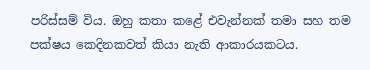පරිස්සම් විය. ඔහු කතා කළේ එවැන්නක් තමා සහ තම පක්ෂය කෙදිනකවත් කියා නැති ආකාරයකටය.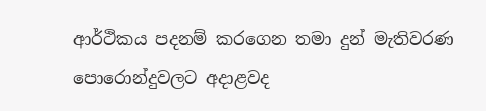ආර්ථිකය පදනම් කරගෙන තමා දුන් මැතිවරණ පොරොන්දුවලට අදාළවද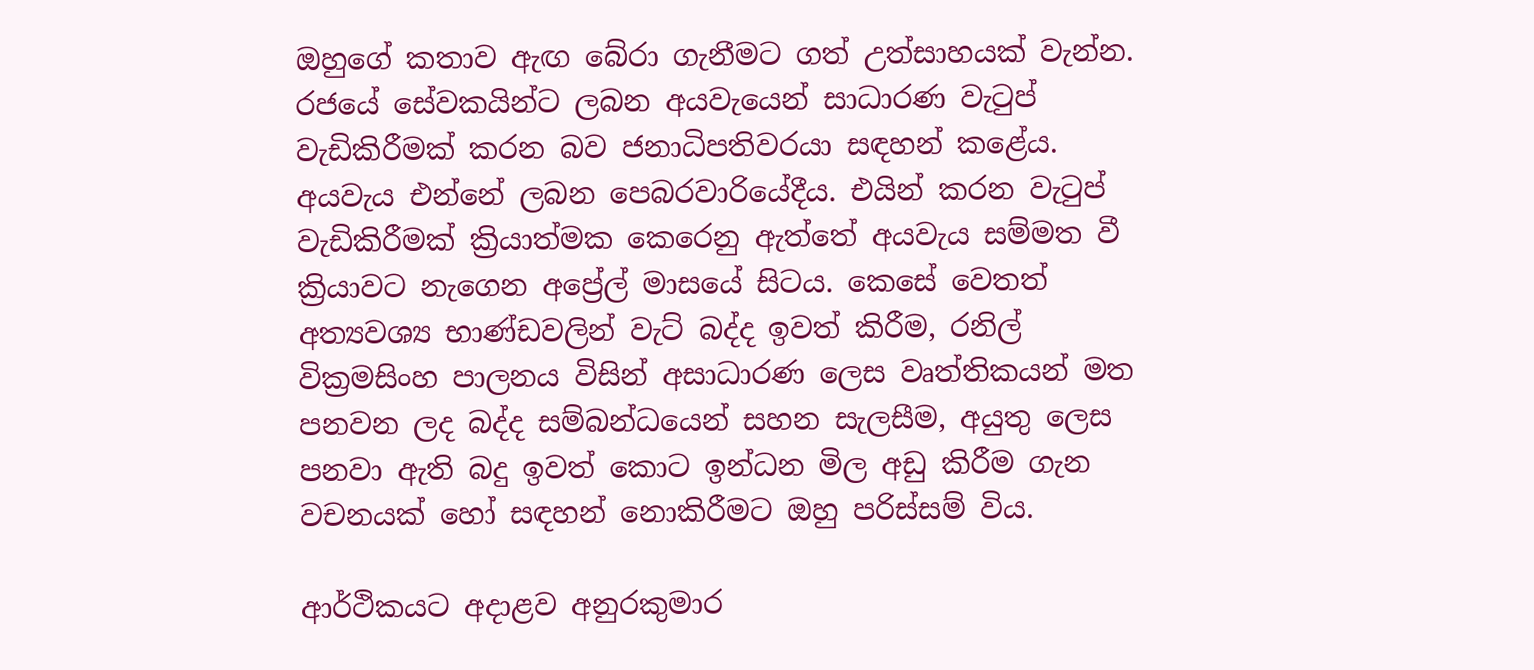ඔහුගේ කතාව ඇඟ බේරා ගැනීමට ගත් උත්සාහයක් වැන්න. රජයේ සේවකයින්ට ලබන අයවැයෙන් සාධාරණ වැටුප් වැඩිකිරීමක් කරන බව ජනාධිපතිවරයා සඳහන් කළේය. අයවැය එන්නේ ලබන පෙබරවාරියේදීය. එයින් කරන වැටුප් වැඩිකිරීමක් ක්‍රියාත්මක කෙරෙනු ඇත්තේ අයවැය සම්මත වී ක්‍රියාවට නැගෙන අප්‍රේල් මාසයේ සිටය. කෙසේ වෙතත් අත්‍යවශ්‍ය භාණ්ඩවලින් වැට් බද්ද ඉවත් කිරීම, රනිල් වික්‍රමසිංහ පාලනය විසින් අසාධාරණ ලෙස වෘත්තිකයන් මත පනවන ලද බද්ද සම්බන්ධයෙන් සහන සැලසීම, අයුතු ලෙස පනවා ඇති බදු ඉවත් කොට ඉන්ධන මිල අඩු කිරීම ගැන වචනයක් හෝ සඳහන් නොකිරීමට ඔහු පරිස්සම් විය.

ආර්ථිකයට අදාළව අනුරකුමාර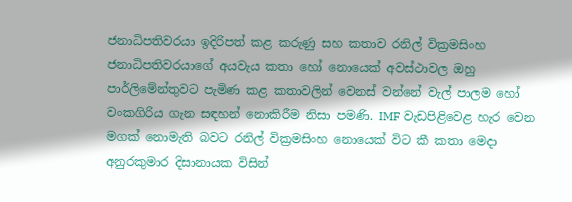ජනාධිපතිවරයා ඉදිරිපත් කළ කරුණු සහ කතාව රනිල් වික්‍රමසිංහ ජනාධිපතිවරයාගේ අයවැය කතා හෝ නොයෙක් අවස්ථාවල ඔහු පාර්ලිමේන්තුවට පැමිණ කළ කතාවලින් වෙනස් වන්නේ වැල් පාලම හෝ වංකගිරිය ගැන සඳහන් නොකිරීම නිසා පමණි. IMF වැඩපිළිවෙළ හැර වෙන මගක් නොමැති බවට රනිල් වික්‍රමසිංහ නොයෙක් විට කී කතා මෙදා අනුරකුමාර දිසානායක විසින්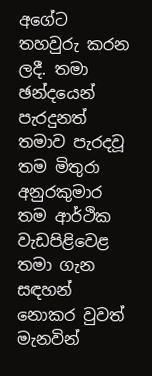අගේට තහවුරු කරන ලදී. තමා ඡන්දයෙන් පැරදුනත් තමාව පැරදවූ තම මිතුරා අනුරකුමාර තම ආර්ථික වැඩපිළිවෙළ තමා ගැන සඳහන් නොකර වුවත් මැනවින්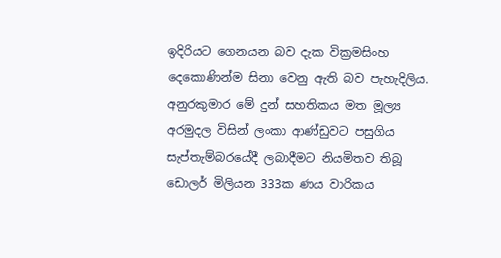ඉදිරියට ගෙනයන බව දැක වික්‍රමසිංහ දෙකොණින්ම සිනා වෙනු ඇති බව පැහැදිලිය. අනුරකුමාර මේ දුන් සහතිකය මත මූල්‍ය අරමුදල විසින් ලංකා ආණ්ඩුවට පසුගිය සැප්තැම්බරයේදී ලබාදීමට නියමිතව තිබූ ඩොලර් මිලියන 333ක ණය වාරිකය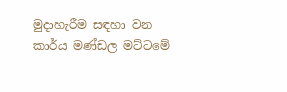මුදාහැරීම සඳහා වන කාර්ය මණ්ඩල මට්ටමේ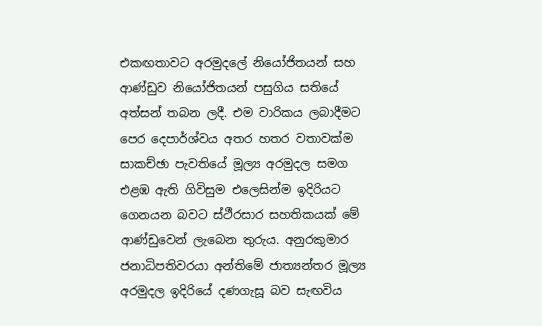එකඟතාවට අරමුදලේ නියෝජිතයන් සහ ආණ්ඩුව නියෝජිතයන් පසුගිය සතියේ අත්සන් තබන ලදී. එම වාරිකය ලබාදීමට පෙර දෙපාර්ශ්වය අතර හතර වතාවක්ම සාකච්ඡා පැවතියේ මූල්‍ය අරමුදල සමග එළඹ ඇති ගිවිසුම එලෙසින්ම ඉදිරියට ගෙනයන බවට ස්ථීරසාර සහතිකයක් මේ ආණ්ඩුවෙන් ලැබෙන තුරුය. අනුරකුමාර ජනාධිපතිවරයා අන්තිමේ ජාත්‍යන්තර මූල්‍ය අරමුදල ඉදිරියේ දණගැසූ බව සැඟවිය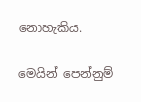නොහැකිය.

මෙයින් පෙන්නුම්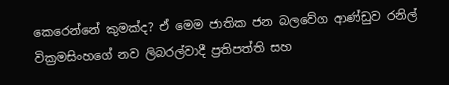කෙරෙන්නේ කුමක්ද? ඒ මෙම ජාතික ජන බලවේග ආණ්ඩුව රනිල් වික්‍රමසිංහගේ නව ලිබරල්වාදී ප්‍රතිපත්ති සහ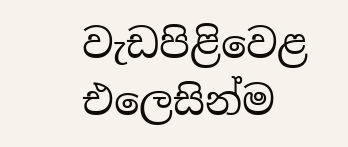වැඩපිළිවෙළ එලෙසින්ම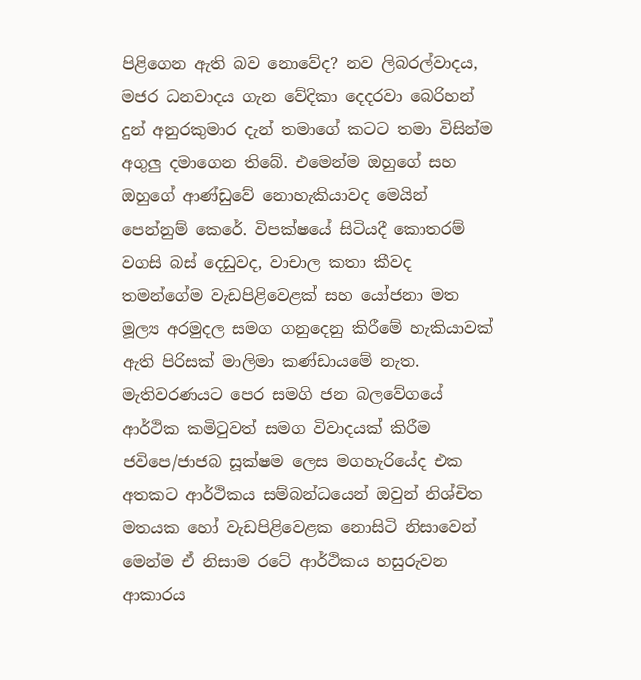පිළිගෙන ඇති බව නොවේද? නව ලිබරල්වාදය, මජර ධනවාදය ගැන වේදිකා දෙදරවා බෙරිහන් දුන් අනුරකුමාර දැන් තමාගේ කටට තමා විසින්ම අගුලු‍ දමාගෙන තිබේ. එමෙන්ම ඔහුගේ සහ ඔහුගේ ආණ්ඩුවේ නොහැකියාවද මෙයින් පෙන්නුම් කෙරේ. විපක්ෂයේ සිටියදී කොතරම් වගසි බස් දෙඩුවද, වාචාල කතා කීවද තමන්ගේම වැඩපිළිවෙළක් සහ යෝජනා මත මූල්‍ය අරමුදල සමග ගනුදෙනු කිරීමේ හැකියාවක් ඇති පිරිසක් මාලිමා කණ්ඩායමේ නැත. මැතිවරණයට පෙර සමගි ජන බලවේගයේ ආර්ථික කමිටුවත් සමග විවාදයක් කිරීම ජවිපෙ/ජාජබ සූක්ෂම ලෙස මගහැරියේද එක අතකට ආර්ථිකය සම්බන්ධයෙන් ඔවුන් නිශ්චිත මතයක හෝ වැඩපිළිවෙළක නොසිටි නිසාවෙන් මෙන්ම ඒ නිසාම රටේ ආර්ථිකය හසුරුවන ආකාරය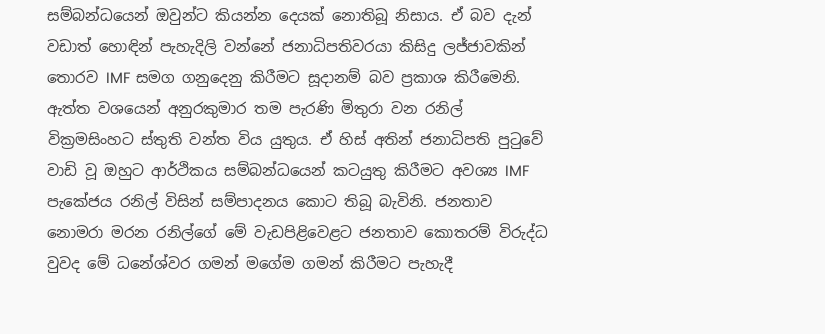සම්බන්ධයෙන් ඔවුන්ට කියන්න දෙයක් නොතිබූ නිසාය. ඒ බව දැන් වඩාත් හොඳින් පැහැදිලි වන්නේ ජනාධිපතිවරයා කිසිදු ලජ්ජාවකින් තොරව IMF සමග ගනුදෙනු කිරීමට සූදානම් බව ප්‍රකාශ කිරීමෙනි. ඇත්ත වශයෙන් අනුරකුමාර තම පැරණි මිතුරා වන රනිල් වික්‍රමසිංහට ස්තුති වන්ත විය යුතුය. ඒ හිස් අතින් ජනාධිපති පුටුවේ වාඩි වූ ඔහුට ආර්ථිකය සම්බන්ධයෙන් කටයුතු කිරීමට අවශ්‍ය IMF පැකේජය රනිල් විසින් සම්පාදනය කොට තිබූ බැවිනි. ජනතාව නොමරා මරන රනිල්ගේ මේ වැඩපිළිවෙළට ජනතාව කොතරම් විරුද්ධ වුවද මේ ධනේශ්වර ගමන් මගේම ගමන් කිරීමට පැහැදී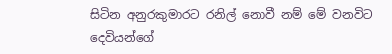සිටින අනුරකුමාරට රනිල් නොවී නම් මේ වනවිට දෙවියන්ගේ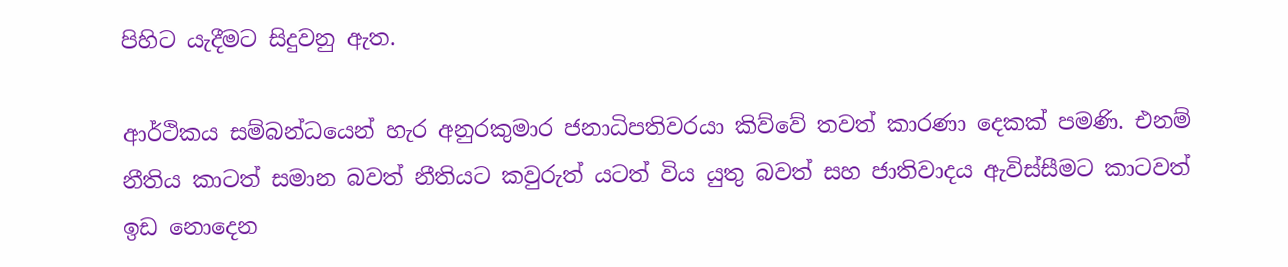පිහිට යැදීමට සිදුවනු ඇත.

ආර්ථිකය සම්බන්ධයෙන් හැර අනුරකුමාර ජනාධිපතිවරයා කිව්වේ තවත් කාරණා දෙකක් පමණි. එනම් නීතිය කාටත් සමාන බවත් නීතියට කවුරුත් යටත් විය යුතු බවත් සහ ජාතිවාදය ඇවිස්සීමට කාටවත් ඉඩ නොදෙන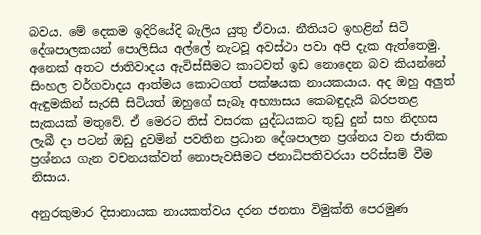බවය. මේ දෙකම ඉදිරියේදි බැලිය යුතු ඒවාය. නීතියට ඉහළින් සිටි දේශපාලකයන් පොලිසිය අල්ලේ නැටවූ අවස්ථා පවා අපි දැක ඇත්තෙමු. අනෙක් අතට ජාතිවාදය ඇවිස්සීමට කාටවත් ඉඩ නොදෙන බව කියන්නේ සිංහල වර්ගවාදය ආත්මය කොටගත් පක්ෂයක නායකයාය. අද ඔහු අලු‍ත් ඇඳුමකින් සැරසී සිටියත් ඔහුගේ සැබෑ අභ්‍යාසය කෙබඳුදැයි බරපතළ සැකයක් මතුවේ. ඒ මෙරට තිස් වසරක යුද්ධයකට තුඩු දුන් සහ නිදහස ලැබී දා පටන් ඔඩු දුවමින් පවතින ප්‍රධාන දේශපාලන ප්‍රශ්නය වන ජාතික ප්‍රශ්නය ගැන වචනයක්වත් නොපැවසීමට ජනාධිපතිවරයා පරිස්සම් වීම නිසාය.

අනුරකුමාර දිසානායක නායකත්වය දරන ජනතා විමුක්ති පෙරමුණ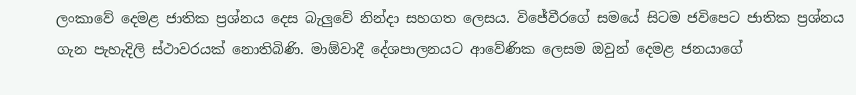ලංකාවේ දෙමළ ජාතික ප්‍රශ්නය දෙස බැලු‍වේ නින්දා සහගත ලෙසය. විජේවීරගේ සමයේ සිටම ජවිපෙට ජාතික ප්‍රශ්නය ගැන පැහැදිලි ස්ථාවරයක් නොතිබිණි. මාඕවාදී දේශපාලනයට ආවේණික ලෙසම ඔවුන් දෙමළ ජනයාගේ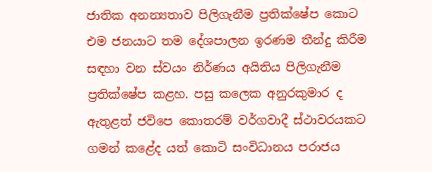ජාතික අනන්‍යතාව පිලිගැනීම ප්‍රතික්ෂේප කොට එම ජනයාට තම දේශපාලන ඉරණම තීන්දු කිරීම සඳහා වන ස්වයං නිර්ණය අයිතිය පිලිගැනීම ප්‍රතික්ෂේප කළහ. පසු කලෙක අනුරකුමාර ද ඇතුළත් ජවිපෙ කොතරම් වර්ගවාදී ස්ථාවරයකට ගමන් කළේද යත් කොටි සංවිධානය පරාජය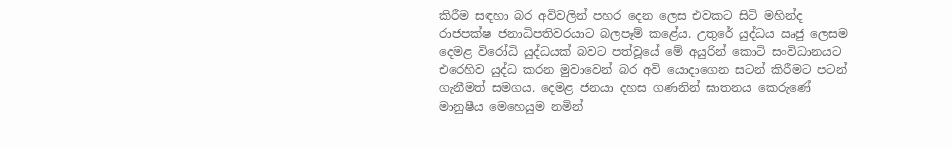කිරීම සඳහා බර අවිවලින් පහර දෙන ලෙස එවකට සිටි මහින්ද රාජපක්ෂ ජනාධිපතිවරයාට බලපෑම් කළේය. උතුරේ යුද්ධය ඍජු ලෙසම දෙමළ විරෝධි යුද්ධයක් බවට පත්වූයේ මේ අයුරින් කොටි සංවිධානයට එරෙහිව යුද්ධ කරන මුවාවෙන් බර අවි යොදාගෙන සටන් කිරීමට පටන් ගැනීමත් සමගය. දෙමළ ජනයා දහස ගණනින් ඝාතනය කෙරුණේ මානුෂීය මෙහෙයුම නමින්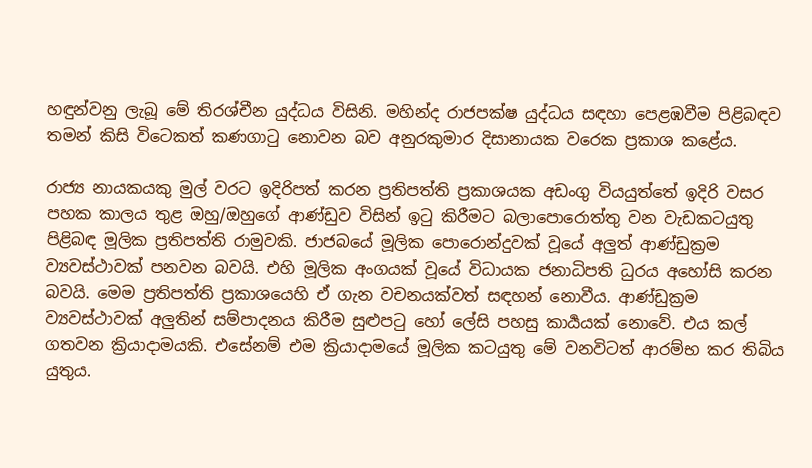හඳුන්වනු ලැබූ මේ තිරශ්චීන යුද්ධය විසිනි. මහින්ද රාජපක්ෂ යුද්ධය සඳහා පෙළඹවීම පිළිබඳව තමන් කිසි විටෙකත් කණගාටු නොවන බව අනුරකුමාර දිසානායක වරෙක ප්‍රකාශ කළේය.

රාජ්‍ය නායකයකු මුල් වරට ඉදිරිපත් කරන ප්‍රතිපත්ති ප්‍රකාශයක අඩංගු වියයුත්තේ ඉදිරි වසර පහක කාලය තුළ ඔහු/ඔහුගේ ආණ්ඩුව විසින් ඉටු කිරීමට බලාපොරොත්තු වන වැඩකටයුතු පිළිබඳ මූලික ප්‍රතිපත්ති රාමුවකි. ජාජබයේ මූලික පොරොන්දුවක් වූයේ අලු‍ත් ආණ්ඩුක්‍රම ව්‍යවස්ථාවක් පනවන බවයි. එහි මූලික අංගයක් වූයේ විධායක ජනාධිපති ධුරය අහෝසි කරන බවයි. මෙම ප්‍රතිපත්ති ප්‍රකාශයෙහි ඒ ගැන වචනයක්වත් සඳහන් නොවීය. ආණ්ඩුක්‍රම ව්‍යවස්ථාවක් අලු‍තින් සම්පාදනය කිරීම සුළුපටු හෝ ලේසි පහසු කාර්‍යයක් නොවේ. එය කල් ගතවන ක්‍රියාදාමයකි. එසේනම් එම ක්‍රියාදාමයේ මූලික කටයුතු මේ වනවිටත් ආරම්භ කර තිබිය යුතුය.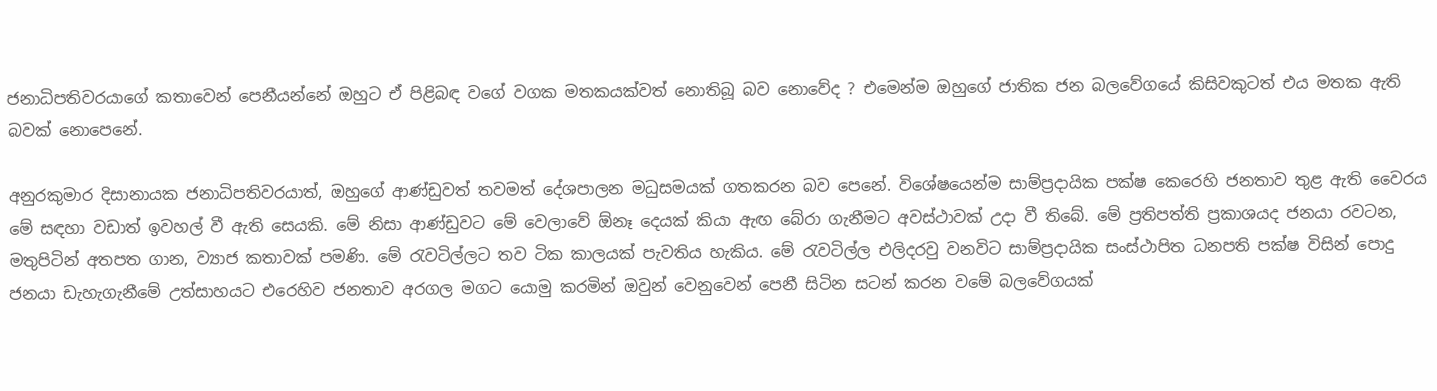ජනාධිපතිවරයාගේ කතාවෙන් පෙනීයන්නේ ඔහුට ඒ පිළිබඳ වගේ වගක මතකයක්වත් නොතිබූ බව නොවේද ? එමෙන්ම ඔහුගේ ජාතික ජන බලවේගයේ කිසිවකුටත් එය මතක ඇති බවක් නොපෙනේ.

අනුරකුමාර දිසානායක ජනාධිපතිවරයාත්, ඔහුගේ ආණ්ඩුවත් තවමත් දේශපාලන මධුසමයක් ගතකරන බව පෙනේ. විශේෂයෙන්ම සාම්ප්‍රදායික පක්ෂ කෙරෙහි ජනතාව තුළ ඇති වෛරය මේ සඳහා වඩාත් ඉවහල් වී ඇති සෙයකි. මේ නිසා ආණ්ඩුවට මේ වෙලාවේ ඕනෑ දෙයක් කියා ඇඟ බේරා ගැනීමට අවස්ථාවක් උදා වී තිබේ. මේ ප්‍රතිපත්ති ප්‍රකාශයද ජනයා රවටන, මතුපිටින් අතපත ගාන, ව්‍යාජ කතාවක් පමණි. මේ රැවටිල්ලට තව ටික කාලයක් පැවතිය හැකිය. මේ රැවටිල්ල එලිදරවු වනවිට සාම්ප්‍රදායික සංස්ථාපිත ධනපති පක්ෂ විසින් පොදු ජනයා ඩැහැගැනීමේ උත්සාහයට එරෙහිව ජනතාව අරගල මගට යොමු කරමින් ඔවුන් වෙනුවෙන් පෙනී සිටින සටන් කරන වමේ බලවේගයක්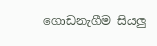ගොඩනැගීම සියලු‍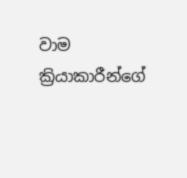වාම ක්‍රියාකාරීන්ගේ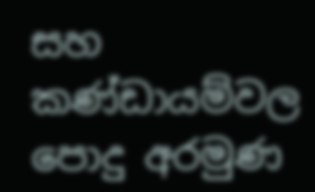සහ කණ්ඩායම්වල පොදු අරමුණ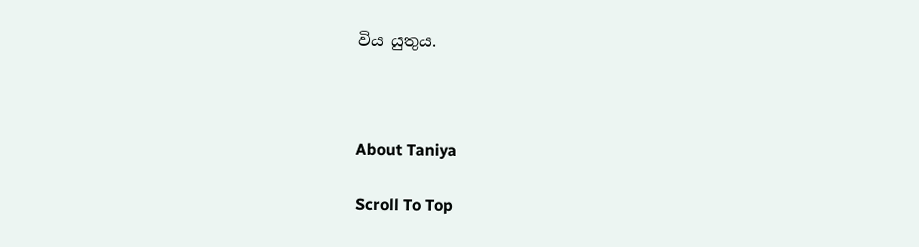විය යුතුය.



About Taniya

Scroll To Top